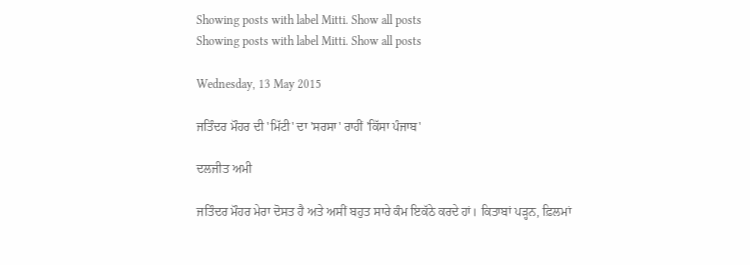Showing posts with label Mitti. Show all posts
Showing posts with label Mitti. Show all posts

Wednesday, 13 May 2015

ਜਤਿੰਦਰ ਮੌਹਰ ਦੀ 'ਮਿੱਟੀ' ਦਾ 'ਸਰਸਾ' ਰਾਹੀਂ 'ਕਿੱਸਾ ਪੰਜਾਬ'

ਦਲਜੀਤ ਅਮੀ

ਜਤਿੰਦਰ ਮੌਹਰ ਮੇਰਾ ਦੋਸਤ ਹੈ ਅਤੇ ਅਸੀਂ ਬਹੁਤ ਸਾਰੇ ਕੰਮ ਇਕੱਠੇ ਕਰਦੇ ਹਾਂ। ਕਿਤਾਬਾਂ ਪੜ੍ਹਨ, ਫ਼ਿਲਮਾਂ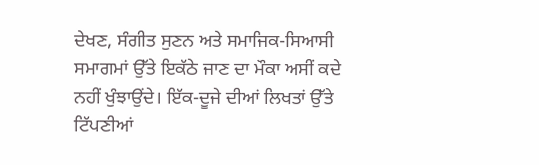ਦੇਖਣ, ਸੰਗੀਤ ਸੁਣਨ ਅਤੇ ਸਮਾਜਿਕ-ਸਿਆਸੀ ਸਮਾਗਮਾਂ ਉੱਤੇ ਇਕੱਠੇ ਜਾਣ ਦਾ ਮੌਕਾ ਅਸੀਂ ਕਦੇ ਨਹੀਂ ਖੁੰਝਾਉਂਦੇ। ਇੱਕ-ਦੂਜੇ ਦੀਆਂ ਲਿਖਤਾਂ ਉੱਤੇ ਟਿੱਪਣੀਆਂ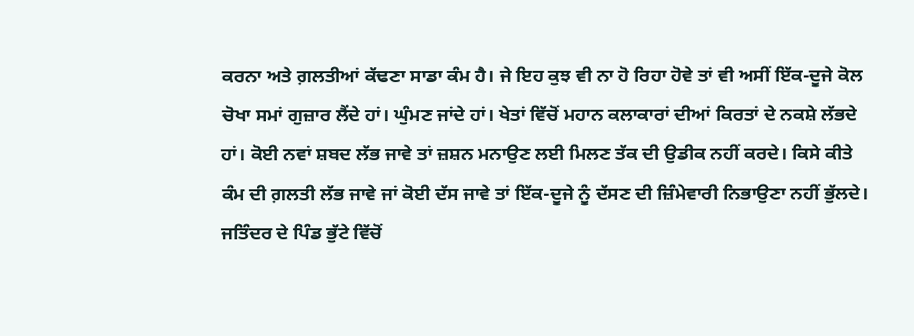ਕਰਨਾ ਅਤੇ ਗ਼ਲਤੀਆਂ ਕੱਢਣਾ ਸਾਡਾ ਕੰਮ ਹੈ। ਜੇ ਇਹ ਕੁਝ ਵੀ ਨਾ ਹੋ ਰਿਹਾ ਹੋਵੇ ਤਾਂ ਵੀ ਅਸੀਂ ਇੱਕ-ਦੂਜੇ ਕੋਲ ਚੋਖਾ ਸਮਾਂ ਗੁਜ਼ਾਰ ਲੈਂਦੇ ਹਾਂ। ਘੁੰਮਣ ਜਾਂਦੇ ਹਾਂ। ਖੇਤਾਂ ਵਿੱਚੋਂ ਮਹਾਨ ਕਲਾਕਾਰਾਂ ਦੀਆਂ ਕਿਰਤਾਂ ਦੇ ਨਕਸ਼ੇ ਲੱਭਦੇ ਹਾਂ। ਕੋਈ ਨਵਾਂ ਸ਼ਬਦ ਲੱਭ ਜਾਵੇ ਤਾਂ ਜ਼ਸ਼ਨ ਮਨਾਉਣ ਲਈ ਮਿਲਣ ਤੱਕ ਦੀ ਉਡੀਕ ਨਹੀਂ ਕਰਦੇ। ਕਿਸੇ ਕੀਤੇ ਕੰਮ ਦੀ ਗ਼ਲਤੀ ਲੱਭ ਜਾਵੇ ਜਾਂ ਕੋਈ ਦੱਸ ਜਾਵੇ ਤਾਂ ਇੱਕ-ਦੂਜੇ ਨੂੰ ਦੱਸਣ ਦੀ ਜ਼ਿੰਮੇਵਾਰੀ ਨਿਭਾਉਣਾ ਨਹੀਂ ਭੁੱਲਦੇ। ਜਤਿੰਦਰ ਦੇ ਪਿੰਡ ਭੁੱਟੇ ਵਿੱਚੋਂ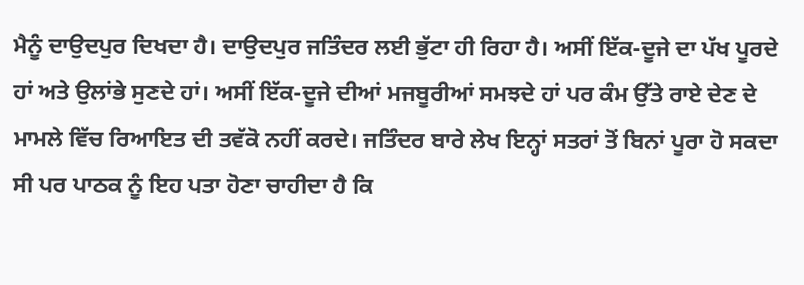ਮੈਨੂੰ ਦਾਉਦਪੁਰ ਦਿਖਦਾ ਹੈ। ਦਾਉਦਪੁਰ ਜਤਿੰਦਰ ਲਈ ਭੁੱਟਾ ਹੀ ਰਿਹਾ ਹੈ। ਅਸੀਂ ਇੱਕ-ਦੂਜੇ ਦਾ ਪੱਖ ਪੂਰਦੇ ਹਾਂ ਅਤੇ ਉਲਾਂਭੇ ਸੁਣਦੇ ਹਾਂ। ਅਸੀਂ ਇੱਕ-ਦੂਜੇ ਦੀਆਂ ਮਜਬੂਰੀਆਂ ਸਮਝਦੇ ਹਾਂ ਪਰ ਕੰਮ ਉੱਤੇ ਰਾਏ ਦੇਣ ਦੇ ਮਾਮਲੇ ਵਿੱਚ ਰਿਆਇਤ ਦੀ ਤਵੱਕੋ ਨਹੀਂ ਕਰਦੇ। ਜਤਿੰਦਰ ਬਾਰੇ ਲੇਖ ਇਨ੍ਹਾਂ ਸਤਰਾਂ ਤੋਂ ਬਿਨਾਂ ਪੂਰਾ ਹੋ ਸਕਦਾ ਸੀ ਪਰ ਪਾਠਕ ਨੂੰ ਇਹ ਪਤਾ ਹੋਣਾ ਚਾਹੀਦਾ ਹੈ ਕਿ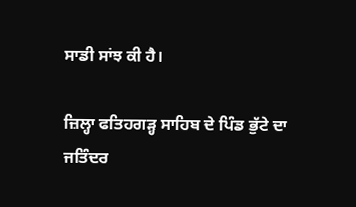ਸਾਡੀ ਸਾਂਝ ਕੀ ਹੈ।

ਜ਼ਿਲ੍ਹਾ ਫਤਿਹਗੜ੍ਹ ਸਾਹਿਬ ਦੇ ਪਿੰਡ ਭੁੱਟੇ ਦਾ ਜਤਿੰਦਰ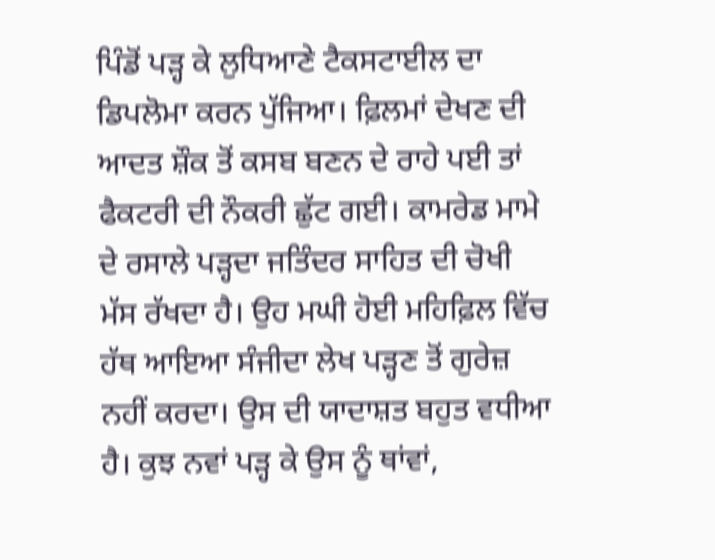ਪਿੰਡੋਂ ਪੜ੍ਹ ਕੇ ਲੁਧਿਆਣੇ ਟੈਕਸਟਾਈਲ ਦਾ ਡਿਪਲੋਮਾ ਕਰਨ ਪੁੱਜਿਆ। ਫ਼ਿਲਮਾਂ ਦੇਖਣ ਦੀ ਆਦਤ ਸ਼ੌਕ ਤੋਂ ਕਸਬ ਬਣਨ ਦੇ ਰਾਹੇ ਪਈ ਤਾਂ ਫੈਕਟਰੀ ਦੀ ਨੌਕਰੀ ਛੁੱਟ ਗਈ। ਕਾਮਰੇਡ ਮਾਮੇ ਦੇ ਰਸਾਲੇ ਪੜ੍ਹਦਾ ਜਤਿੰਦਰ ਸਾਹਿਤ ਦੀ ਚੋਖੀ ਮੱਸ ਰੱਖਦਾ ਹੈ। ਉਹ ਮਘੀ ਹੋਈ ਮਹਿਫ਼ਿਲ ਵਿੱਚ ਹੱਥ ਆਇਆ ਸੰਜੀਦਾ ਲੇਖ ਪੜ੍ਹਣ ਤੋਂ ਗੁਰੇਜ਼ ਨਹੀਂ ਕਰਦਾ। ਉਸ ਦੀ ਯਾਦਾਸ਼ਤ ਬਹੁਤ ਵਧੀਆ ਹੈ। ਕੁਝ ਨਵਾਂ ਪੜ੍ਹ ਕੇ ਉਸ ਨੂੰ ਥਾਂਵਾਂ,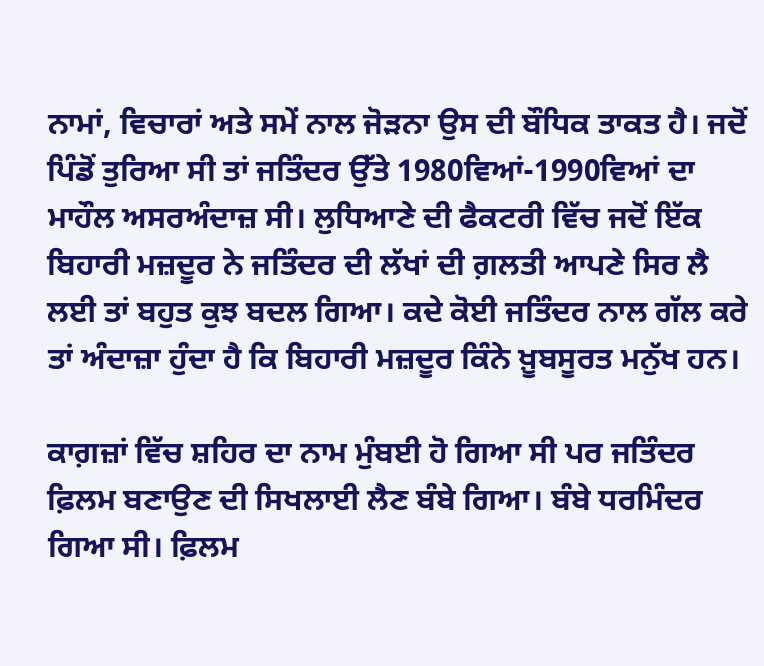ਨਾਮਾਂ, ਵਿਚਾਰਾਂ ਅਤੇ ਸਮੇਂ ਨਾਲ ਜੋੜਨਾ ਉਸ ਦੀ ਬੌਧਿਕ ਤਾਕਤ ਹੈ। ਜਦੋਂ ਪਿੰਡੋਂ ਤੁਰਿਆ ਸੀ ਤਾਂ ਜਤਿੰਦਰ ਉੱਤੇ 1980ਵਿਆਂ-1990ਵਿਆਂ ਦਾ ਮਾਹੌਲ ਅਸਰਅੰਦਾਜ਼ ਸੀ। ਲੁਧਿਆਣੇ ਦੀ ਫੈਕਟਰੀ ਵਿੱਚ ਜਦੋਂ ਇੱਕ ਬਿਹਾਰੀ ਮਜ਼ਦੂਰ ਨੇ ਜਤਿੰਦਰ ਦੀ ਲੱਖਾਂ ਦੀ ਗ਼ਲਤੀ ਆਪਣੇ ਸਿਰ ਲੈ ਲਈ ਤਾਂ ਬਹੁਤ ਕੁਝ ਬਦਲ ਗਿਆ। ਕਦੇ ਕੋਈ ਜਤਿੰਦਰ ਨਾਲ ਗੱਲ ਕਰੇ ਤਾਂ ਅੰਦਾਜ਼ਾ ਹੁੰਦਾ ਹੈ ਕਿ ਬਿਹਾਰੀ ਮਜ਼ਦੂਰ ਕਿੰਨੇ ਖ਼ੂਬਸੂਰਤ ਮਨੁੱਖ ਹਨ।

ਕਾਗ਼ਜ਼ਾਂ ਵਿੱਚ ਸ਼ਹਿਰ ਦਾ ਨਾਮ ਮੁੰਬਈ ਹੋ ਗਿਆ ਸੀ ਪਰ ਜਤਿੰਦਰ ਫ਼ਿਲਮ ਬਣਾਉਣ ਦੀ ਸਿਖਲਾਈ ਲੈਣ ਬੰਬੇ ਗਿਆ। ਬੰਬੇ ਧਰਮਿੰਦਰ ਗਿਆ ਸੀ। ਫ਼ਿਲਮ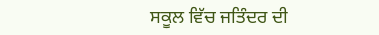ਸਕੂਲ ਵਿੱਚ ਜਤਿੰਦਰ ਦੀ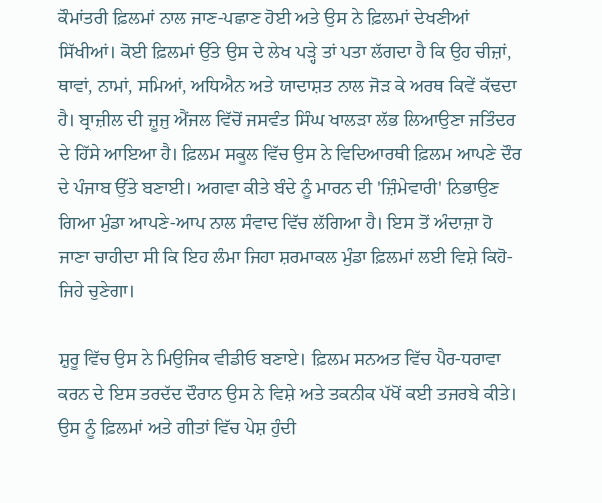ਕੌਮਾਂਤਰੀ ਫ਼ਿਲਮਾਂ ਨਾਲ ਜਾਣ-ਪਛਾਣ ਹੋਈ ਅਤੇ ਉਸ ਨੇ ਫ਼ਿਲਮਾਂ ਦੇਖਣੀਆਂ ਸਿੱਖੀਆਂ। ਕੋਈ ਫ਼ਿਲਮਾਂ ਉੱਤੇ ਉਸ ਦੇ ਲੇਖ ਪੜ੍ਹੇ ਤਾਂ ਪਤਾ ਲੱਗਦਾ ਹੈ ਕਿ ਉਹ ਚੀਜ਼ਾਂ, ਥਾਵਾਂ, ਨਾਮਾਂ, ਸਮਿਆਂ, ਅਧਿਐਨ ਅਤੇ ਯਾਦਾਸ਼ਤ ਨਾਲ ਜੋੜ ਕੇ ਅਰਥ ਕਿਵੇਂ ਕੱਢਦਾ ਹੈ। ਬ੍ਰਾਜ਼ੀਲ ਦੀ ਜ਼ੂਜੁ ਐਂਜਲ ਵਿੱਚੋਂ ਜਸਵੰਤ ਸਿੰਘ ਖਾਲੜਾ ਲੱਭ ਲਿਆਉਣਾ ਜਤਿੰਦਰ ਦੇ ਹਿੱਸੇ ਆਇਆ ਹੈ। ਫ਼ਿਲਮ ਸਕੂਲ ਵਿੱਚ ਉਸ ਨੇ ਵਿਦਿਆਰਥੀ ਫ਼ਿਲਮ ਆਪਣੇ ਦੌਰ ਦੇ ਪੰਜਾਬ ਉੱਤੇ ਬਣਾਈ। ਅਗਵਾ ਕੀਤੇ ਬੰਦੇ ਨੂੰ ਮਾਰਨ ਦੀ 'ਜ਼ਿੰਮੇਵਾਰੀ' ਨਿਭਾਉਣ ਗਿਆ ਮੁੰਡਾ ਆਪਣੇ-ਆਪ ਨਾਲ ਸੰਵਾਦ ਵਿੱਚ ਲੱਗਿਆ ਹੈ। ਇਸ ਤੋਂ ਅੰਦਾਜ਼ਾ ਹੋ ਜਾਣਾ ਚਾਹੀਦਾ ਸੀ ਕਿ ਇਹ ਲੰਮਾ ਜਿਹਾ ਸ਼ਰਮਾਕਲ ਮੁੰਡਾ ਫ਼ਿਲਮਾਂ ਲਈ ਵਿਸ਼ੇ ਕਿਹੋ-ਜਿਹੇ ਚੁਣੇਗਾ।

ਸ਼ੁਰੂ ਵਿੱਚ ਉਸ ਨੇ ਮਿਉਜਿਕ ਵੀਡੀਓ ਬਣਾਏ। ਫ਼ਿਲਮ ਸਨਅਤ ਵਿੱਚ ਪੈਰ-ਧਰਾਵਾ ਕਰਨ ਦੇ ਇਸ ਤਰਦੱਦ ਦੌਰਾਨ ਉਸ ਨੇ ਵਿਸ਼ੇ ਅਤੇ ਤਕਨੀਕ ਪੱਖੋਂ ਕਈ ਤਜਰਬੇ ਕੀਤੇ। ਉਸ ਨੂੰ ਫ਼ਿਲਮਾਂ ਅਤੇ ਗੀਤਾਂ ਵਿੱਚ ਪੇਸ਼ ਹੁੰਦੀ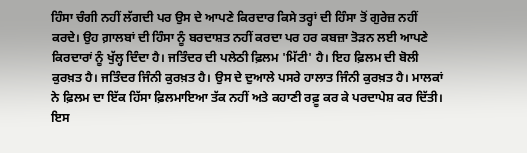ਹਿੰਸਾ ਚੰਗੀ ਨਹੀਂ ਲੱਗਦੀ ਪਰ ਉਸ ਦੇ ਆਪਣੇ ਕਿਰਦਾਰ ਕਿਸੇ ਤਰ੍ਹਾਂ ਦੀ ਹਿੰਸਾ ਤੋਂ ਗੁਰੇਜ਼ ਨਹੀਂ ਕਰਦੇ। ਉਹ ਗ਼ਾਲਬਾਂ ਦੀ ਹਿੰਸਾ ਨੂੰ ਬਰਦਾਸ਼ਤ ਨਹੀਂ ਕਰਦਾ ਪਰ ਹਰ ਕਬਜ਼ਾ ਤੋੜਨ ਲਈ ਆਪਣੇ ਕਿਰਦਾਰਾਂ ਨੂੰ ਖੁੱਲ੍ਹ ਦਿੰਦਾ ਹੈ। ਜਤਿੰਦਰ ਦੀ ਪਲੇਠੀ ਫ਼ਿਲਮ 'ਮਿੱਟੀ' ਹੈ। ਇਹ ਫ਼ਿਲਮ ਦੀ ਬੋਲੀ ਕੁਰਖ਼ਤ ਹੈ। ਜਤਿੰਦਰ ਜਿੰਨੀ ਕੁਰਖ਼ਤ ਹੈ। ਉਸ ਦੇ ਦੁਆਲੇ ਪਸਰੇ ਹਾਲਾਤ ਜਿੰਨੀ ਕੁਰਖ਼ਤ ਹੈ। ਮਾਲਕਾਂ ਨੇ ਫ਼ਿਲਮ ਦਾ ਇੱਕ ਹਿੱਸਾ ਫ਼ਿਲਮਾਇਆ ਤੱਕ ਨਹੀਂ ਅਤੇ ਕਹਾਣੀ ਰਫ਼ੂ ਕਰ ਕੇ ਪਰਦਾਪੇਸ਼ ਕਰ ਦਿੱਤੀ। ਇਸ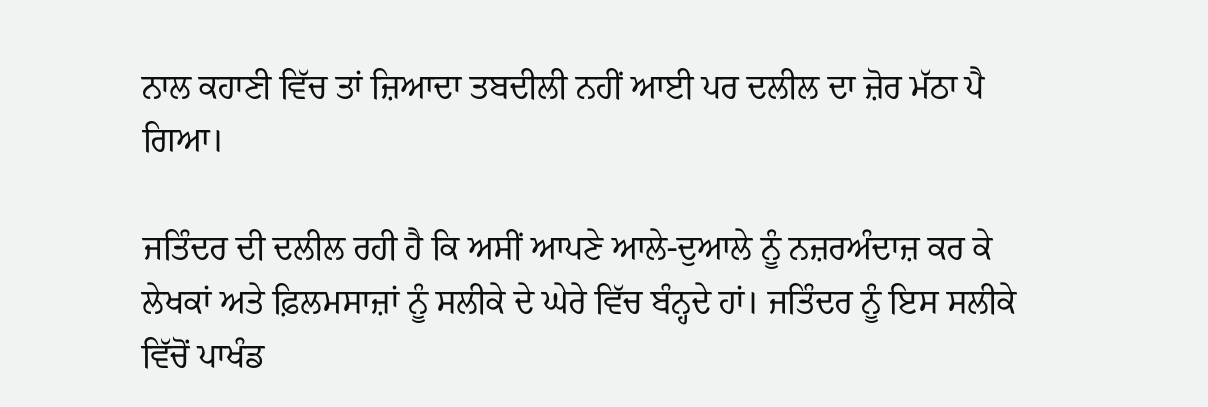ਨਾਲ ਕਹਾਣੀ ਵਿੱਚ ਤਾਂ ਜ਼ਿਆਦਾ ਤਬਦੀਲੀ ਨਹੀਂ ਆਈ ਪਰ ਦਲੀਲ ਦਾ ਜ਼ੋਰ ਮੱਠਾ ਪੈ ਗਿਆ।

ਜਤਿੰਦਰ ਦੀ ਦਲੀਲ ਰਹੀ ਹੈ ਕਿ ਅਸੀਂ ਆਪਣੇ ਆਲੇ-ਦੁਆਲੇ ਨੂੰ ਨਜ਼ਰਅੰਦਾਜ਼ ਕਰ ਕੇ ਲੇਖਕਾਂ ਅਤੇ ਫ਼ਿਲਮਸਾਜ਼ਾਂ ਨੂੰ ਸਲੀਕੇ ਦੇ ਘੇਰੇ ਵਿੱਚ ਬੰਨ੍ਹਦੇ ਹਾਂ। ਜਤਿੰਦਰ ਨੂੰ ਇਸ ਸਲੀਕੇ ਵਿੱਚੋਂ ਪਾਖੰਡ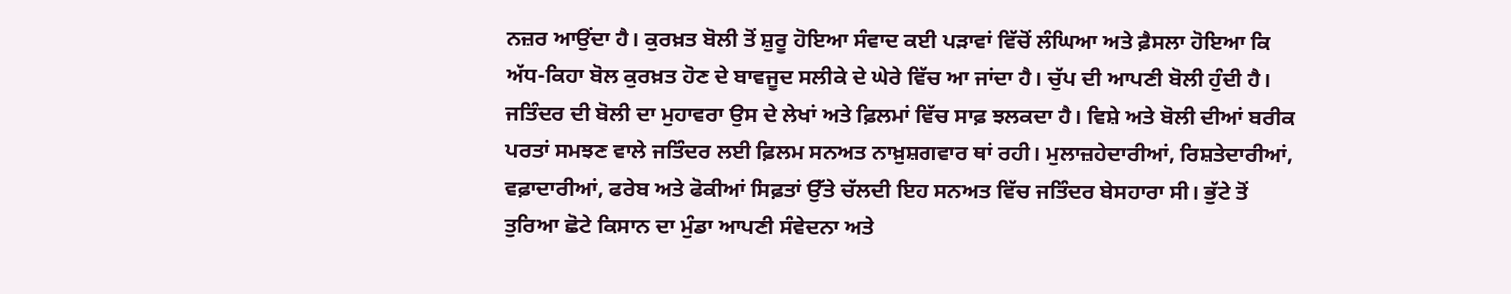ਨਜ਼ਰ ਆਉਂਦਾ ਹੈ। ਕੁਰਖ਼ਤ ਬੋਲੀ ਤੋਂ ਸ਼ੁਰੂ ਹੋਇਆ ਸੰਵਾਦ ਕਈ ਪੜਾਵਾਂ ਵਿੱਚੋਂ ਲੰਘਿਆ ਅਤੇ ਫ਼ੈਸਲਾ ਹੋਇਆ ਕਿ ਅੱਧ-ਕਿਹਾ ਬੋਲ ਕੁਰਖ਼ਤ ਹੋਣ ਦੇ ਬਾਵਜੂਦ ਸਲੀਕੇ ਦੇ ਘੇਰੇ ਵਿੱਚ ਆ ਜਾਂਦਾ ਹੈ। ਚੁੱਪ ਦੀ ਆਪਣੀ ਬੋਲੀ ਹੁੰਦੀ ਹੈ। ਜਤਿੰਦਰ ਦੀ ਬੋਲੀ ਦਾ ਮੁਹਾਵਰਾ ਉਸ ਦੇ ਲੇਖਾਂ ਅਤੇ ਫ਼ਿਲਮਾਂ ਵਿੱਚ ਸਾਫ਼ ਝਲਕਦਾ ਹੈ। ਵਿਸ਼ੇ ਅਤੇ ਬੋਲੀ ਦੀਆਂ ਬਰੀਕ ਪਰਤਾਂ ਸਮਝਣ ਵਾਲੇ ਜਤਿੰਦਰ ਲਈ ਫ਼ਿਲਮ ਸਨਅਤ ਨਾਖ਼ੁਸ਼ਗਵਾਰ ਥਾਂ ਰਹੀ। ਮੁਲਾਜ਼ਹੇਦਾਰੀਆਂ, ਰਿਸ਼ਤੇਦਾਰੀਆਂ, ਵਫ਼ਾਦਾਰੀਆਂ, ਫਰੇਬ ਅਤੇ ਫੋਕੀਆਂ ਸਿਫ਼ਤਾਂ ਉੱਤੇ ਚੱਲਦੀ ਇਹ ਸਨਅਤ ਵਿੱਚ ਜਤਿੰਦਰ ਬੇਸਹਾਰਾ ਸੀ। ਭੁੱਟੇ ਤੋਂ ਤੁਰਿਆ ਛੋਟੇ ਕਿਸਾਨ ਦਾ ਮੁੰਡਾ ਆਪਣੀ ਸੰਵੇਦਨਾ ਅਤੇ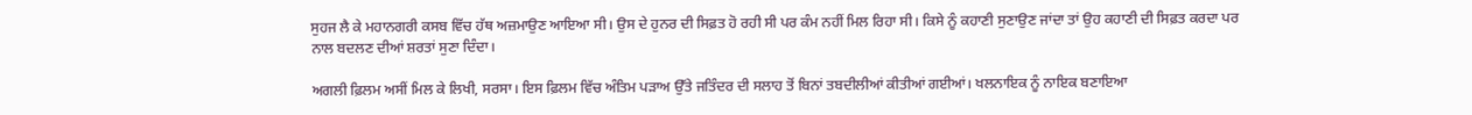ਸੁਹਜ ਲੈ ਕੇ ਮਹਾਨਗਰੀ ਕਸਬ ਵਿੱਚ ਹੱਥ ਅਜ਼ਮਾਉਣ ਆਇਆ ਸੀ। ਉਸ ਦੇ ਹੁਨਰ ਦੀ ਸਿਫ਼ਤ ਹੋ ਰਹੀ ਸੀ ਪਰ ਕੰਮ ਨਹੀਂ ਮਿਲ ਰਿਹਾ ਸੀ। ਕਿਸੇ ਨੂੰ ਕਹਾਣੀ ਸੁਣਾਉਣ ਜਾਂਦਾ ਤਾਂ ਉਹ ਕਹਾਣੀ ਦੀ ਸਿਫ਼ਤ ਕਰਦਾ ਪਰ ਨਾਲ ਬਦਲਣ ਦੀਆਂ ਸ਼ਰਤਾਂ ਸੁਣਾ ਦਿੰਦਾ।

ਅਗਲੀ ਫ਼ਿਲਮ ਅਸੀਂ ਮਿਲ ਕੇ ਲਿਖੀ, ਸਰਸਾ। ਇਸ ਫ਼ਿਲਮ ਵਿੱਚ ਅੰਤਿਮ ਪੜਾਅ ਉੱਤੇ ਜਤਿੰਦਰ ਦੀ ਸਲਾਹ ਤੋਂ ਬਿਨਾਂ ਤਬਦੀਲੀਆਂ ਕੀਤੀਆਂ ਗਈਆਂ। ਖਲਨਾਇਕ ਨੂੰ ਨਾਇਕ ਬਣਾਇਆ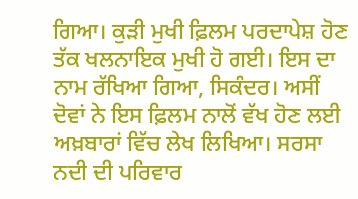ਗਿਆ। ਕੁੜੀ ਮੁਖੀ ਫ਼ਿਲਮ ਪਰਦਾਪੇਸ਼ ਹੋਣ ਤੱਕ ਖਲਨਾਇਕ ਮੁਖੀ ਹੋ ਗਈ। ਇਸ ਦਾ ਨਾਮ ਰੱਖਿਆ ਗਿਆ, ਸਿਕੰਦਰ। ਅਸੀਂ ਦੋਵਾਂ ਨੇ ਇਸ ਫ਼ਿਲਮ ਨਾਲੋਂ ਵੱਖ ਹੋਣ ਲਈ ਅਖ਼ਬਾਰਾਂ ਵਿੱਚ ਲੇਖ ਲਿਖਿਆ। ਸਰਸਾ ਨਦੀ ਦੀ ਪਰਿਵਾਰ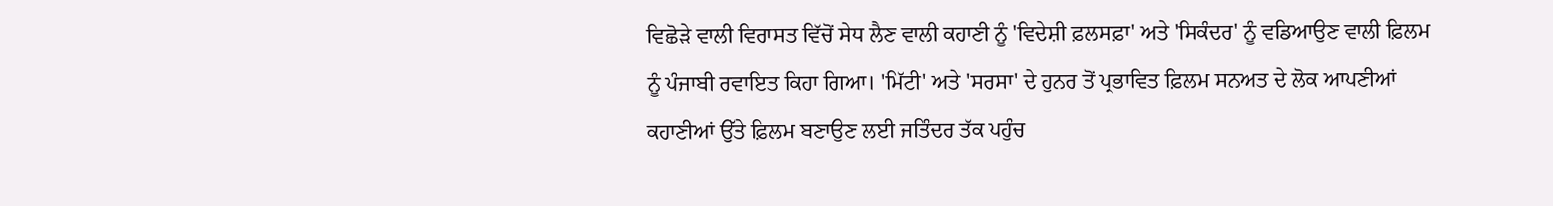ਵਿਛੋੜੇ ਵਾਲੀ ਵਿਰਾਸਤ ਵਿੱਚੋਂ ਸੇਧ ਲੈਣ ਵਾਲੀ ਕਹਾਣੀ ਨੂੰ 'ਵਿਦੇਸ਼ੀ ਫ਼ਲਸਫ਼ਾ' ਅਤੇ 'ਸਿਕੰਦਰ' ਨੂੰ ਵਡਿਆਉਣ ਵਾਲੀ ਫ਼ਿਲਮ ਨੂੰ ਪੰਜਾਬੀ ਰਵਾਇਤ ਕਿਹਾ ਗਿਆ। 'ਮਿੱਟੀ' ਅਤੇ 'ਸਰਸਾ' ਦੇ ਹੁਨਰ ਤੋਂ ਪ੍ਰਭਾਵਿਤ ਫ਼ਿਲਮ ਸਨਅਤ ਦੇ ਲੋਕ ਆਪਣੀਆਂ ਕਹਾਣੀਆਂ ਉੱਤੇ ਫ਼ਿਲਮ ਬਣਾਉਣ ਲਈ ਜਤਿੰਦਰ ਤੱਕ ਪਹੁੰਚ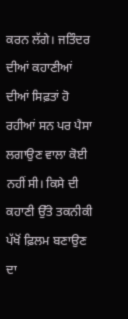ਕਰਨ ਲੱਗੇ। ਜਤਿੰਦਰ ਦੀਆਂ ਕਹਾਣੀਆਂ ਦੀਆਂ ਸਿਫ਼ਤਾਂ ਹੋ ਰਹੀਆਂ ਸਨ ਪਰ ਪੈਸਾ ਲਗਾਉਣ ਵਾਲਾ ਕੋਈ ਨਹੀਂ ਸੀ। ਕਿਸੇ ਦੀ ਕਹਾਣੀ ਉੱਤੇ ਤਕਨੀਕੀ ਪੱਖੋਂ ਫ਼ਿਲਮ ਬਣਾਉਣ ਦਾ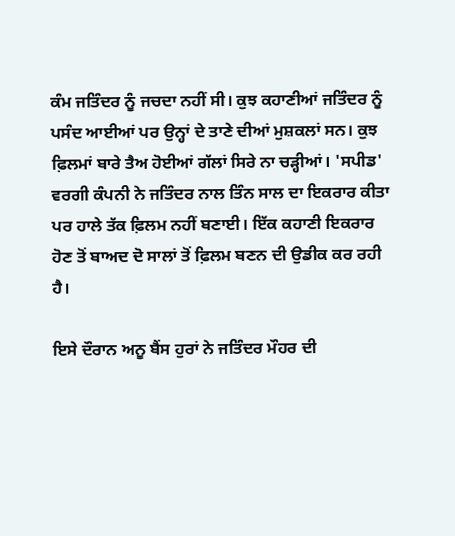ਕੰਮ ਜਤਿੰਦਰ ਨੂੰ ਜਚਦਾ ਨਹੀਂ ਸੀ। ਕੁਝ ਕਹਾਣੀਆਂ ਜਤਿੰਦਰ ਨੂੰ ਪਸੰਦ ਆਈਆਂ ਪਰ ਉਨ੍ਹਾਂ ਦੇ ਤਾਣੇ ਦੀਆਂ ਮੁਸ਼ਕਲਾਂ ਸਨ। ਕੁਝ ਫ਼ਿਲਮਾਂ ਬਾਰੇ ਤੈਅ ਹੋਈਆਂ ਗੱਲਾਂ ਸਿਰੇ ਨਾ ਚੜ੍ਹੀਆਂ। 'ਸਪੀਡ' ਵਰਗੀ ਕੰਪਨੀ ਨੇ ਜਤਿੰਦਰ ਨਾਲ ਤਿੰਨ ਸਾਲ ਦਾ ਇਕਰਾਰ ਕੀਤਾ ਪਰ ਹਾਲੇ ਤੱਕ ਫ਼ਿਲਮ ਨਹੀਂ ਬਣਾਈ। ਇੱਕ ਕਹਾਣੀ ਇਕਰਾਰ ਹੋਣ ਤੋਂ ਬਾਅਦ ਦੋ ਸਾਲਾਂ ਤੋਂ ਫ਼ਿਲਮ ਬਣਨ ਦੀ ਉਡੀਕ ਕਰ ਰਹੀ ਹੈ।

ਇਸੇ ਦੌਰਾਨ ਅਨੂ ਬੈਂਸ ਹੁਰਾਂ ਨੇ ਜਤਿੰਦਰ ਮੌਹਰ ਦੀ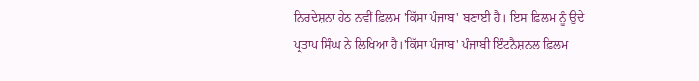ਨਿਰਦੇਸ਼ਨਾ ਹੇਠ ਨਵੀਂ ਫ਼ਿਲਮ 'ਕਿੱਸਾ ਪੰਜਾਬ' ਬਣਾਈ ਹੈ। ਇਸ ਫ਼ਿਲਮ ਨੂੰ ਉਦੇ ਪ੍ਰਤਾਪ ਸਿੰਘ ਨੇ ਲਿਖਿਆ ਹੈ।'ਕਿੱਸਾ ਪੰਜਾਬ' ਪੰਜਾਬੀ ਇੰਟਨੈਸ਼ਨਲ ਫ਼ਿਲਮ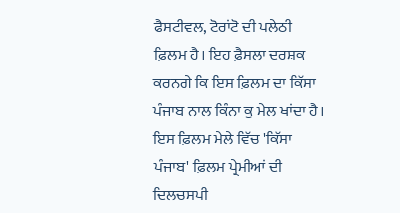ਫੈਸਟੀਵਲ, ਟੋਰਾਂਟੋ ਦੀ ਪਲੇਠੀ ਫ਼ਿਲਮ ਹੈ। ਇਹ ਫ਼ੈਸਲਾ ਦਰਸ਼ਕ ਕਰਨਗੇ ਕਿ ਇਸ ਫ਼ਿਲਮ ਦਾ ਕਿੱਸਾ ਪੰਜਾਬ ਨਾਲ ਕਿੰਨਾ ਕੁ ਮੇਲ ਖਾਂਦਾ ਹੈ। ਇਸ ਫ਼ਿਲਮ ਮੇਲੇ ਵਿੱਚ 'ਕਿੱਸਾ ਪੰਜਾਬ' ਫ਼ਿਲਮ ਪ੍ਰੇਮੀਆਂ ਦੀ ਦਿਲਚਸਪੀ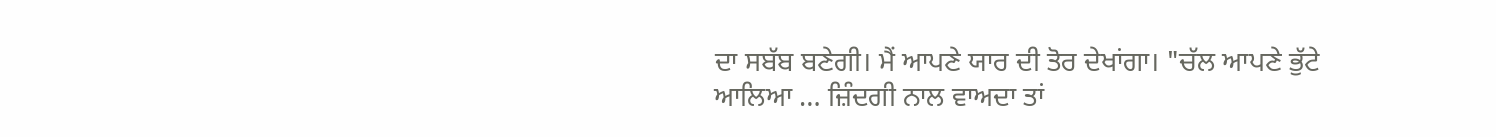ਦਾ ਸਬੱਬ ਬਣੇਗੀ। ਮੈਂ ਆਪਣੇ ਯਾਰ ਦੀ ਤੋਰ ਦੇਖਾਂਗਾ। "ਚੱਲ ਆਪਣੇ ਭੁੱਟੇ ਆਲਿਆ … ਜ਼ਿੰਦਗੀ ਨਾਲ ਵਾਅਦਾ ਤਾਂ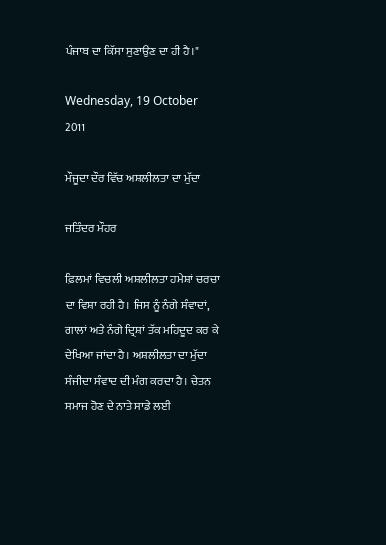ਪੰਜਾਬ ਦਾ ਕਿੱਸਾ ਸੁਣਾਉਣ ਦਾ ਹੀ ਹੈ।"

Wednesday, 19 October 2011

ਮੌਜੂਦਾ ਦੌਰ ਵਿੱਚ ਅਸ਼ਲੀਲਤਾ ਦਾ ਮੁੱਦਾ

ਜਤਿੰਦਰ ਮੌਹਰ

ਫ਼ਿਲਮਾਂ ਵਿਚਲੀ ਅਸ਼ਲੀਲਤਾ ਹਮੇਸ਼ਾਂ ਚਰਚਾ ਦਾ ਵਿਸ਼ਾ ਰਹੀ ਹੈ। ਜਿਸ ਨੂੰ ਨੰਗੇ ਸੰਵਾਦਾਂ, ਗਾਲਾਂ ਅਤੇ ਨੰਗੇ ਦ੍ਰਿਸ਼ਾਂ ਤੱਕ ਮਹਿਦੂਦ ਕਰ ਕੇ ਦੇਖਿਆ ਜਾਂਦਾ ਹੈ। ਅਸ਼ਲੀਲਤਾ ਦਾ ਮੁੱਦਾ ਸੰਜੀਦਾ ਸੰਵਾਦ ਦੀ ਮੰਗ ਕਰਦਾ ਹੈ। ਚੇਤਨ ਸਮਾਜ ਹੋਣ ਦੇ ਨਾਤੇ ਸਾਡੇ ਲਈ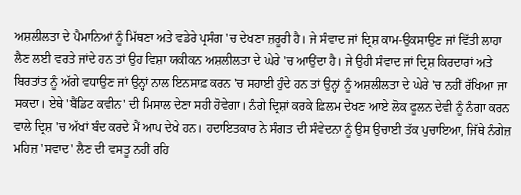ਅਸ਼ਲੀਲਤਾ ਦੇ ਪੈਮਾਨਿਆਂ ਨੂੰ ਮਿੱਥਣਾ ਅਤੇ ਵਡੇਰੇ ਪ੍ਰਸੰਗ 'ਚ ਦੇਖਣਾ ਜ਼ਰੂਰੀ ਹੈ। ਜੇ ਸੰਵਾਦ ਜਾਂ ਦ੍ਰਿਸ਼ ਕਾਮ-ਉਕਸਾਉਣ ਜਾਂ ਵਿੱਤੀ ਲਾਹਾ ਲੈਣ ਲਈ ਵਰਤੇ ਜਾਂਦੇ ਹਨ ਤਾਂ ਉਹ ਵਿਸ਼ਾ ਯਕੀਕਨ ਅਸ਼ਲੀਲਤਾ ਦੇ ਘੇਰੇ 'ਚ ਆਉਂਦਾ ਹੈ। ਜੇ ਉਹੀ ਸੰਵਾਦ ਜਾਂ ਦ੍ਰਿਸ਼ ਕਿਰਦਾਰਾਂ ਅਤੇ ਬਿਰਤਾਂਤ ਨੂੰ ਅੱਗੇ ਵਧਾਉਣ ਜਾਂ ਉਨ੍ਹਾਂ ਨਾਲ ਇਨਸਾਫ਼ ਕਰਨ 'ਚ ਸਹਾਈ ਹੁੰਦੇ ਹਨ ਤਾਂ ਉਨ੍ਹਾਂ ਨੂੰ ਅਸ਼ਲੀਲਤਾ ਦੇ ਘੇਰੇ 'ਚ ਨਹੀਂ ਰੱਖਿਆ ਜਾ ਸਕਦਾ। ਏਥੇ 'ਬੈਂਡਿਟ ਕਵੀਨ' ਦੀ ਮਿਸਾਲ ਦੇਣਾ ਸਹੀ ਹੋਵੇਗਾ। ਨੰਗੇ ਦ੍ਰਿਸ਼ਾਂ ਕਰਕੇ ਫ਼ਿਲਮ ਦੇਖਣ ਆਏ ਲੋਕ ਫੂਲਨ ਦੇਵੀ ਨੂੰ ਨੰਗਾ ਕਰਨ ਵਾਲੇ ਦ੍ਰਿਸ਼ 'ਚ ਅੱਖਾਂ ਬੰਦ ਕਰਦੇ ਮੈਂ ਆਪ ਦੇਖੇ ਹਨ। ਹਦਾਇਤਕਾਰ ਨੇ ਸੰਗਤ ਦੀ ਸੰਵੇਦਨਾ ਨੂੰ ਉਸ ਉਚਾਈ ਤੱਕ ਪੁਚਾਇਆ, ਜਿੱਥੇ ਨੰਗੇਜ਼ ਮਹਿਜ਼ 'ਸਵਾਦ' ਲੈਣ ਦੀ ਵਸਤੂ ਨਹੀਂ ਰਹਿ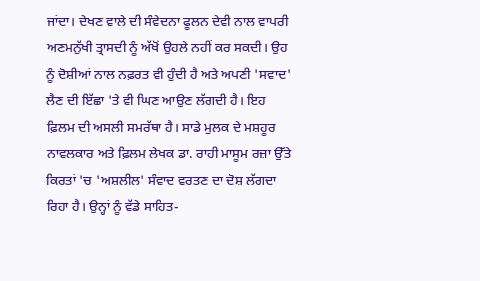ਜਾਂਦਾ। ਦੇਖਣ ਵਾਲੇ ਦੀ ਸੰਵੇਦਨਾ ਫੂਲਨ ਦੇਵੀ ਨਾਲ ਵਾਪਰੀ ਅਣਮਨੁੱਖੀ ਤ੍ਰਾਸਦੀ ਨੂੰ ਅੱਖੋਂ ਉਹਲੇ ਨਹੀਂ ਕਰ ਸਕਦੀ। ਉਹ ਨੂੰ ਦੋਸ਼ੀਆਂ ਨਾਲ ਨਫ਼ਰਤ ਵੀ ਹੁੰਦੀ ਹੈ ਅਤੇ ਅਪਣੀ 'ਸਵਾਦ' ਲੈਣ ਦੀ ਇੱਛਾ 'ਤੇ ਵੀ ਘਿਣ ਆਉਣ ਲੱਗਦੀ ਹੈ। ਇਹ ਫ਼ਿਲਮ ਦੀ ਅਸਲੀ ਸਮਰੱਥਾ ਹੈ। ਸਾਡੇ ਮੁਲਕ ਦੇ ਮਸ਼ਹੂਰ ਨਾਵਲਕਾਰ ਅਤੇ ਫ਼ਿਲਮ ਲੇਖਕ ਡਾ. ਰਾਹੀ ਮਾਸੂਮ ਰਜ਼ਾ ਉੱਤੇ ਕਿਰਤਾਂ 'ਚ 'ਅਸ਼ਲੀਲ' ਸੰਵਾਦ ਵਰਤਣ ਦਾ ਦੋਸ਼ ਲੱਗਦਾ ਰਿਹਾ ਹੈ। ਉਨ੍ਹਾਂ ਨੂੰ ਵੱਡੇ ਸਾਹਿਤ-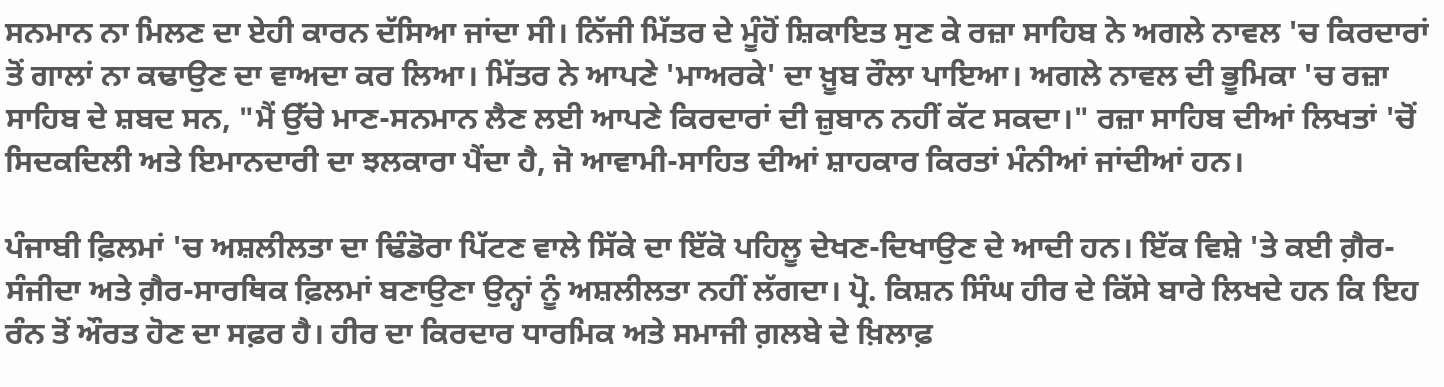ਸਨਮਾਨ ਨਾ ਮਿਲਣ ਦਾ ਏਹੀ ਕਾਰਨ ਦੱਸਿਆ ਜਾਂਦਾ ਸੀ। ਨਿੱਜੀ ਮਿੱਤਰ ਦੇ ਮੂੰਹੋਂ ਸ਼ਿਕਾਇਤ ਸੁਣ ਕੇ ਰਜ਼ਾ ਸਾਹਿਬ ਨੇ ਅਗਲੇ ਨਾਵਲ 'ਚ ਕਿਰਦਾਰਾਂ ਤੋਂ ਗਾਲਾਂ ਨਾ ਕਢਾਉਣ ਦਾ ਵਾਅਦਾ ਕਰ ਲਿਆ। ਮਿੱਤਰ ਨੇ ਆਪਣੇ 'ਮਾਅਰਕੇ' ਦਾ ਖ਼ੂਬ ਰੌਲਾ ਪਾਇਆ। ਅਗਲੇ ਨਾਵਲ ਦੀ ਭੂਮਿਕਾ 'ਚ ਰਜ਼ਾ ਸਾਹਿਬ ਦੇ ਸ਼ਬਦ ਸਨ, "ਮੈਂ ਉੱਚੇ ਮਾਣ-ਸਨਮਾਨ ਲੈਣ ਲਈ ਆਪਣੇ ਕਿਰਦਾਰਾਂ ਦੀ ਜ਼ੁਬਾਨ ਨਹੀਂ ਕੱਟ ਸਕਦਾ।" ਰਜ਼ਾ ਸਾਹਿਬ ਦੀਆਂ ਲਿਖਤਾਂ 'ਚੋਂ ਸਿਦਕਦਿਲੀ ਅਤੇ ਇਮਾਨਦਾਰੀ ਦਾ ਝਲਕਾਰਾ ਪੈਂਦਾ ਹੈ, ਜੋ ਆਵਾਮੀ-ਸਾਹਿਤ ਦੀਆਂ ਸ਼ਾਹਕਾਰ ਕਿਰਤਾਂ ਮੰਨੀਆਂ ਜਾਂਦੀਆਂ ਹਨ।

ਪੰਜਾਬੀ ਫ਼ਿਲਮਾਂ 'ਚ ਅਸ਼ਲੀਲਤਾ ਦਾ ਢਿੰਡੋਰਾ ਪਿੱਟਣ ਵਾਲੇ ਸਿੱਕੇ ਦਾ ਇੱਕੋ ਪਹਿਲੂ ਦੇਖਣ-ਦਿਖਾਉਣ ਦੇ ਆਦੀ ਹਨ। ਇੱਕ ਵਿਸ਼ੇ 'ਤੇ ਕਈ ਗ਼ੈਰ-ਸੰਜੀਦਾ ਅਤੇ ਗ਼ੈਰ-ਸਾਰਥਿਕ ਫ਼ਿਲਮਾਂ ਬਣਾਉਣਾ ਉਨ੍ਹਾਂ ਨੂੰ ਅਸ਼ਲੀਲਤਾ ਨਹੀਂ ਲੱਗਦਾ। ਪ੍ਰੋ. ਕਿਸ਼ਨ ਸਿੰਘ ਹੀਰ ਦੇ ਕਿੱਸੇ ਬਾਰੇ ਲਿਖਦੇ ਹਨ ਕਿ ਇਹ ਰੰਨ ਤੋਂ ਔਰਤ ਹੋਣ ਦਾ ਸਫ਼ਰ ਹੈ। ਹੀਰ ਦਾ ਕਿਰਦਾਰ ਧਾਰਮਿਕ ਅਤੇ ਸਮਾਜੀ ਗ਼ਲਬੇ ਦੇ ਖ਼ਿਲਾਫ਼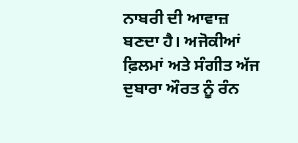ਨਾਬਰੀ ਦੀ ਆਵਾਜ਼ ਬਣਦਾ ਹੈ। ਅਜੋਕੀਆਂ ਫ਼ਿਲਮਾਂ ਅਤੇ ਸੰਗੀਤ ਅੱਜ ਦੁਬਾਰਾ ਔਰਤ ਨੂੰ ਰੰਨ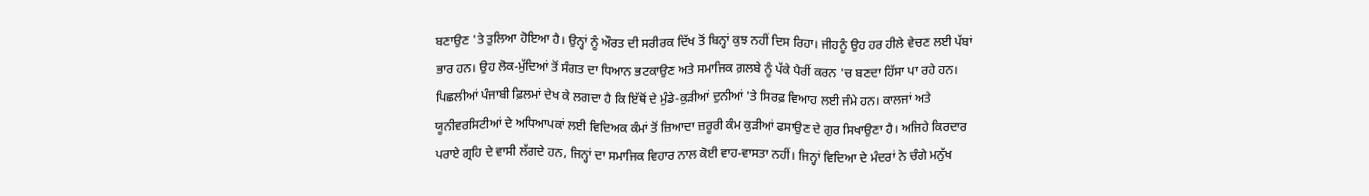ਬਣਾਉਣ 'ਤੇ ਤੁਲਿਆ ਹੋਇਆ ਹੈ। ਉਨ੍ਹਾਂ ਨੂੰ ਔਰਤ ਦੀ ਸਰੀਰਕ ਦਿੱਖ ਤੋਂ ਬਿਨ੍ਹਾਂ ਕੁਝ ਨਹੀਂ ਦਿਸ ਰਿਹਾ। ਜੀਹਨੂੰ ਉਹ ਹਰ ਹੀਲੇ ਵੇਚਣ ਲਈ ਪੱਬਾਂ ਭਾਰ ਹਨ। ਉਹ ਲੋਕ-ਮੁੱਦਿਆਂ ਤੋਂ ਸੰਗਤ ਦਾ ਧਿਆਨ ਭਟਕਾਉਣ ਅਤੇ ਸਮਾਜਿਕ ਗ਼ਲਬੇ ਨੂੰ ਪੱਕੇ ਪੈਰੀਂ ਕਰਨ 'ਚ ਬਣਦਾ ਹਿੱਸਾ ਪਾ ਰਹੇ ਹਨ। ਪਿਛਲੀਆਂ ਪੰਜਾਬੀ ਫ਼ਿਲਮਾਂ ਦੇਖ ਕੇ ਲਗਦਾ ਹੈ ਕਿ ਇੱਥੋਂ ਦੇ ਮੁੰਡੇ-ਕੁੜੀਆਂ ਦੁਨੀਆਂ 'ਤੇ ਸਿਰਫ਼ ਵਿਆਹ ਲਈ ਜੰਮੇ ਹਨ। ਕਾਲਜਾਂ ਅਤੇ ਯੂਨੀਵਰਸਿਟੀਆਂ ਦੇ ਅਧਿਆਪਕਾਂ ਲਈ ਵਿਦਿਅਕ ਕੰਮਾਂ ਤੋਂ ਜ਼ਿਆਦਾ ਜ਼ਰੂਰੀ ਕੰਮ ਕੁੜੀਆਂ ਫਸਾਉਣ ਦੇ ਗੁਰ ਸਿਖਾਉਣਾ ਹੈ। ਅਜਿਹੇ ਕਿਰਦਾਰ ਪਰਾਏ ਗ੍ਰਹਿ ਦੇ ਵਾਸੀ ਲੱਗਦੇ ਹਨ, ਜਿਨ੍ਹਾਂ ਦਾ ਸਮਾਜਿਕ ਵਿਹਾਰ ਨਾਲ ਕੋਈ ਵਾਹ-ਵਾਸਤਾ ਨਹੀਂ। ਜਿਨ੍ਹਾਂ ਵਿਦਿਆ ਦੇ ਮੰਦਰਾਂ ਨੇ ਚੰਗੇ ਮਨੁੱਖ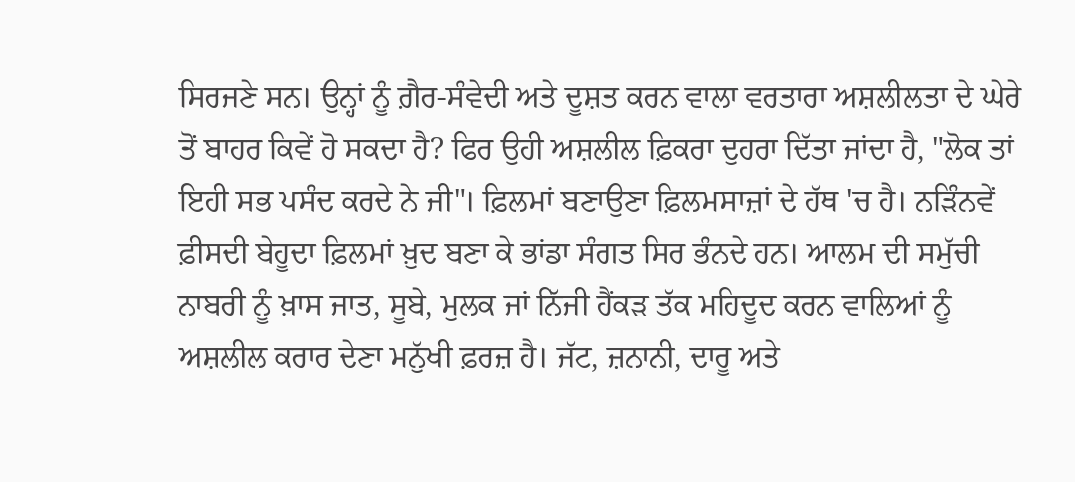ਸਿਰਜਣੇ ਸਨ। ਉਨ੍ਹਾਂ ਨੂੰ ਗ਼ੈਰ-ਸੰਵੇਦੀ ਅਤੇ ਦੂਸ਼ਤ ਕਰਨ ਵਾਲਾ ਵਰਤਾਰਾ ਅਸ਼ਲੀਲਤਾ ਦੇ ਘੇਰੇ ਤੋਂ ਬਾਹਰ ਕਿਵੇਂ ਹੋ ਸਕਦਾ ਹੈ? ਫਿਰ ਉਹੀ ਅਸ਼ਲੀਲ ਫ਼ਿਕਰਾ ਦੁਹਰਾ ਦਿੱਤਾ ਜਾਂਦਾ ਹੈ, "ਲੋਕ ਤਾਂ ਇਹੀ ਸਭ ਪਸੰਦ ਕਰਦੇ ਨੇ ਜੀ"। ਫ਼ਿਲਮਾਂ ਬਣਾਉਣਾ ਫ਼ਿਲਮਸਾਜ਼ਾਂ ਦੇ ਹੱਥ 'ਚ ਹੈ। ਨੜਿੰਨਵੇਂ ਫ਼ੀਸਦੀ ਬੇਹੂਦਾ ਫ਼ਿਲਮਾਂ ਖ਼ੁਦ ਬਣਾ ਕੇ ਭਾਂਡਾ ਸੰਗਤ ਸਿਰ ਭੰਨਦੇ ਹਨ। ਆਲਮ ਦੀ ਸਮੁੱਚੀ ਨਾਬਰੀ ਨੂੰ ਖ਼ਾਸ ਜਾਤ, ਸੂਬੇ, ਮੁਲਕ ਜਾਂ ਨਿੱਜੀ ਹੈਂਕੜ ਤੱਕ ਮਹਿਦੂਦ ਕਰਨ ਵਾਲਿਆਂ ਨੂੰ ਅਸ਼ਲੀਲ ਕਰਾਰ ਦੇਣਾ ਮਨੁੱਖੀ ਫ਼ਰਜ਼ ਹੈ। ਜੱਟ, ਜ਼ਨਾਨੀ, ਦਾਰੂ ਅਤੇ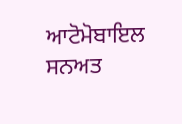ਆਟੋਮੋਬਾਇਲ ਸਨਅਤ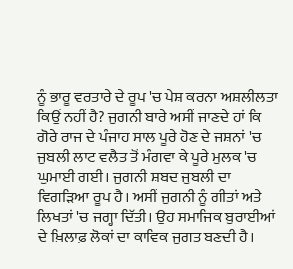ਨੂੰ ਭਾਰੂ ਵਰਤਾਰੇ ਦੇ ਰੂਪ 'ਚ ਪੇਸ਼ ਕਰਨਾ ਅਸ਼ਲੀਲਤਾ ਕਿਉਂ ਨਹੀਂ ਹੈ? ਜੁਗਨੀ ਬਾਰੇ ਅਸੀਂ ਜਾਣਦੇ ਹਾਂ ਕਿ ਗੋਰੇ ਰਾਜ ਦੇ ਪੰਜਾਹ ਸਾਲ ਪੂਰੇ ਹੋਣ ਦੇ ਜਸ਼ਨਾਂ 'ਚ ਜੁਬਲੀ ਲਾਟ ਵਲੈਤ ਤੋਂ ਮੰਗਵਾ ਕੇ ਪੂਰੇ ਮੁਲਕ 'ਚ ਘੁਮਾਈ ਗਈ। ਜੁਗਨੀ ਸ਼ਬਦ ਜੁਬਲੀ ਦਾ ਵਿਗੜਿਆ ਰੂਪ ਹੈ। ਅਸੀਂ ਜੁਗਨੀ ਨੂੰ ਗੀਤਾਂ ਅਤੇ ਲਿਖਤਾਂ 'ਚ ਜਗ੍ਹਾ ਦਿੱਤੀ। ਉਹ ਸਮਾਜਿਕ ਬੁਰਾਈਆਂ ਦੇ ਖ਼ਿਲਾਫ਼ ਲੋਕਾਂ ਦਾ ਕਾਵਿਕ ਜੁਗਤ ਬਣਦੀ ਹੈ।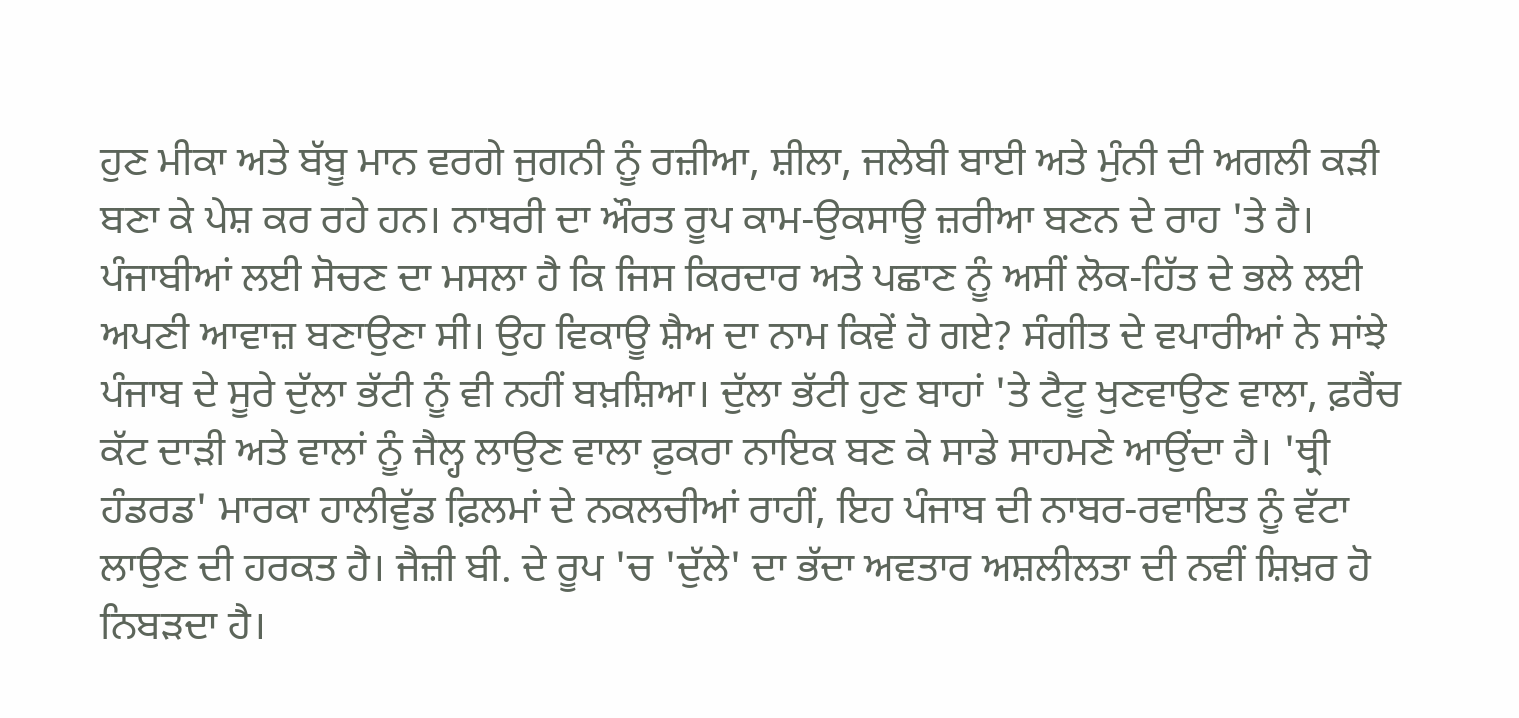ਹੁਣ ਮੀਕਾ ਅਤੇ ਬੱਬੂ ਮਾਨ ਵਰਗੇ ਜੁਗਨੀ ਨੂੰ ਰਜ਼ੀਆ, ਸ਼ੀਲਾ, ਜਲੇਬੀ ਬਾਈ ਅਤੇ ਮੁੰਨੀ ਦੀ ਅਗਲੀ ਕੜੀ ਬਣਾ ਕੇ ਪੇਸ਼ ਕਰ ਰਹੇ ਹਨ। ਨਾਬਰੀ ਦਾ ਔਰਤ ਰੂਪ ਕਾਮ-ਉਕਸਾਊ ਜ਼ਰੀਆ ਬਣਨ ਦੇ ਰਾਹ 'ਤੇ ਹੈ। ਪੰਜਾਬੀਆਂ ਲਈ ਸੋਚਣ ਦਾ ਮਸਲਾ ਹੈ ਕਿ ਜਿਸ ਕਿਰਦਾਰ ਅਤੇ ਪਛਾਣ ਨੂੰ ਅਸੀਂ ਲੋਕ-ਹਿੱਤ ਦੇ ਭਲੇ ਲਈ ਅਪਣੀ ਆਵਾਜ਼ ਬਣਾਉਣਾ ਸੀ। ਉਹ ਵਿਕਾਊ ਸ਼ੈਅ ਦਾ ਨਾਮ ਕਿਵੇਂ ਹੋ ਗਏ? ਸੰਗੀਤ ਦੇ ਵਪਾਰੀਆਂ ਨੇ ਸਾਂਝੇ ਪੰਜਾਬ ਦੇ ਸੂਰੇ ਦੁੱਲਾ ਭੱਟੀ ਨੂੰ ਵੀ ਨਹੀਂ ਬਖ਼ਸ਼ਿਆ। ਦੁੱਲਾ ਭੱਟੀ ਹੁਣ ਬਾਹਾਂ 'ਤੇ ਟੈਟੂ ਖੁਣਵਾਉਣ ਵਾਲਾ, ਫ਼ਰੈਂਚ ਕੱਟ ਦਾੜੀ ਅਤੇ ਵਾਲਾਂ ਨੂੰ ਜੈਲ੍ਹ ਲਾਉਣ ਵਾਲਾ ਫ਼ੁਕਰਾ ਨਾਇਕ ਬਣ ਕੇ ਸਾਡੇ ਸਾਹਮਣੇ ਆਉਂਦਾ ਹੈ। 'ਥ੍ਰੀ ਹੰਡਰਡ' ਮਾਰਕਾ ਹਾਲੀਵੁੱਡ ਫ਼ਿਲਮਾਂ ਦੇ ਨਕਲਚੀਆਂ ਰਾਹੀਂ, ਇਹ ਪੰਜਾਬ ਦੀ ਨਾਬਰ-ਰਵਾਇਤ ਨੂੰ ਵੱਟਾ ਲਾਉਣ ਦੀ ਹਰਕਤ ਹੈ। ਜੈਜ਼ੀ ਬੀ. ਦੇ ਰੂਪ 'ਚ 'ਦੁੱਲੇ' ਦਾ ਭੱਦਾ ਅਵਤਾਰ ਅਸ਼ਲੀਲਤਾ ਦੀ ਨਵੀਂ ਸ਼ਿਖ਼ਰ ਹੋ ਨਿਬੜਦਾ ਹੈ।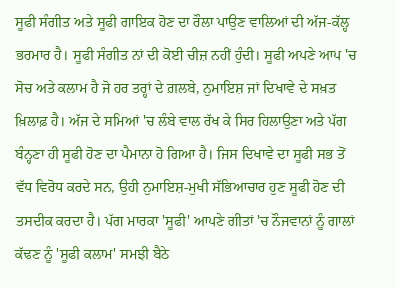ਸੂਫੀ ਸੰਗੀਤ ਅਤੇ ਸੂਫੀ ਗਾਇਕ ਹੋਣ ਦਾ ਰੌਲਾ ਪਾਉਣ ਵਾਲਿਆਂ ਦੀ ਅੱਜ-ਕੱਲ੍ਹ ਭਰਮਾਰ ਹੈ। ਸੂਫੀ ਸੰਗੀਤ ਨਾਂ ਦੀ ਕੋਈ ਚੀਜ਼ ਨਹੀਂ ਹੁੰਦੀ। ਸੂਫੀ ਅਪਣੇ ਆਪ 'ਚ ਸੋਚ ਅਤੇ ਕਲਾਮ ਹੈ ਜੋ ਹਰ ਤਰ੍ਹਾਂ ਦੇ ਗ਼ਲਬੇ, ਨੁਮਾਇਸ਼ ਜਾਂ ਦਿਖਾਵੇ ਦੇ ਸਖ਼ਤ ਖ਼ਿਲਾਫ਼ ਹੈ। ਅੱਜ ਦੇ ਸਮਿਆਂ 'ਚ ਲੰਬੇ ਵਾਲ ਰੱਖ ਕੇ ਸਿਰ ਹਿਲਾਉਣਾ ਅਤੇ ਪੱਗ ਬੰਨ੍ਹਣਾ ਹੀ ਸੂਫੀ ਹੋਣ ਦਾ ਪੈਮਾਨਾ ਹੋ ਗਿਆ ਹੈ। ਜਿਸ ਦਿਖਾਵੇ ਦਾ ਸੂਫੀ ਸਭ ਤੋਂ ਵੱਧ ਵਿਰੋਧ ਕਰਦੇ ਸਨ, ਉਹੀ ਨੁਮਾਇਸ਼-ਮੁਖੀ ਸੱਭਿਆਚਾਰ ਹੁਣ ਸੂਫੀ ਹੋਣ ਦੀ ਤਸਦੀਕ ਕਰਦਾ ਹੈ। ਪੱਗ ਮਾਰਕਾ 'ਸੂਫੀ' ਆਪਣੇ ਗੀਤਾਂ 'ਚ ਨੌਜਵਾਨਾਂ ਨੂੰ ਗਾਲਾਂ ਕੱਢਣ ਨੂੰ 'ਸੂਫੀ ਕਲਾਮ' ਸਮਝੀ ਬੈਠੇ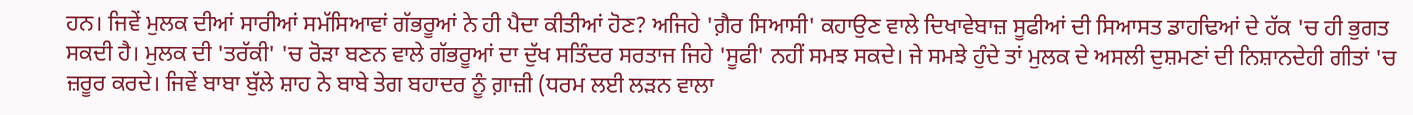ਹਨ। ਜਿਵੇਂ ਮੁਲਕ ਦੀਆਂ ਸਾਰੀਆਂ ਸਮੱਸਿਆਵਾਂ ਗੱਭਰੂਆਂ ਨੇ ਹੀ ਪੈਦਾ ਕੀਤੀਆਂ ਹੋਣ? ਅਜਿਹੇ 'ਗ਼ੈਰ ਸਿਆਸੀ' ਕਹਾਉਣ ਵਾਲੇ ਦਿਖਾਵੇਬਾਜ਼ ਸੂਫੀਆਂ ਦੀ ਸਿਆਸਤ ਡਾਹਢਿਆਂ ਦੇ ਹੱਕ 'ਚ ਹੀ ਭੁਗਤ ਸਕਦੀ ਹੈ। ਮੁਲਕ ਦੀ 'ਤਰੱਕੀ' 'ਚ ਰੋੜਾ ਬਣਨ ਵਾਲੇ ਗੱਭਰੂਆਂ ਦਾ ਦੁੱਖ ਸਤਿੰਦਰ ਸਰਤਾਜ ਜਿਹੇ 'ਸੂਫੀ' ਨਹੀਂ ਸਮਝ ਸਕਦੇ। ਜੇ ਸਮਝੇ ਹੁੰਦੇ ਤਾਂ ਮੁਲਕ ਦੇ ਅਸਲੀ ਦੁਸ਼ਮਣਾਂ ਦੀ ਨਿਸ਼ਾਨਦੇਹੀ ਗੀਤਾਂ 'ਚ ਜ਼ਰੂਰ ਕਰਦੇ। ਜਿਵੇਂ ਬਾਬਾ ਬੁੱਲੇ ਸ਼ਾਹ ਨੇ ਬਾਬੇ ਤੇਗ ਬਹਾਦਰ ਨੂੰ ਗ਼ਾਜ਼ੀ (ਧਰਮ ਲਈ ਲੜਨ ਵਾਲਾ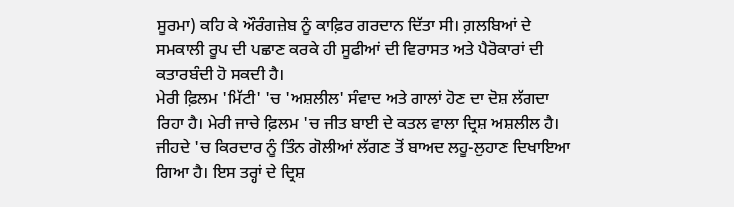ਸੂਰਮਾ) ਕਹਿ ਕੇ ਔਰੰਗਜ਼ੇਬ ਨੂੰ ਕਾਫ਼ਿਰ ਗਰਦਾਨ ਦਿੱਤਾ ਸੀ। ਗ਼ਲਬਿਆਂ ਦੇ ਸਮਕਾਲੀ ਰੂਪ ਦੀ ਪਛਾਣ ਕਰਕੇ ਹੀ ਸੂਫੀਆਂ ਦੀ ਵਿਰਾਸਤ ਅਤੇ ਪੈਰੋਕਾਰਾਂ ਦੀ ਕਤਾਰਬੰਦੀ ਹੋ ਸਕਦੀ ਹੈ।
ਮੇਰੀ ਫ਼ਿਲਮ 'ਮਿੱਟੀ' 'ਚ 'ਅਸ਼ਲੀਲ' ਸੰਵਾਦ ਅਤੇ ਗਾਲਾਂ ਹੋਣ ਦਾ ਦੋਸ਼ ਲੱਗਦਾ ਰਿਹਾ ਹੈ। ਮੇਰੀ ਜਾਚੇ ਫ਼ਿਲਮ 'ਚ ਜੀਤ ਬਾਈ ਦੇ ਕਤਲ ਵਾਲਾ ਦ੍ਰਿਸ਼ ਅਸ਼ਲੀਲ ਹੈ। ਜੀਹਦੇ 'ਚ ਕਿਰਦਾਰ ਨੂੰ ਤਿੰਨ ਗੋਲੀਆਂ ਲੱਗਣ ਤੋਂ ਬਾਅਦ ਲਹੂ-ਲੁਹਾਣ ਦਿਖਾਇਆ ਗਿਆ ਹੈ। ਇਸ ਤਰ੍ਹਾਂ ਦੇ ਦ੍ਰਿਸ਼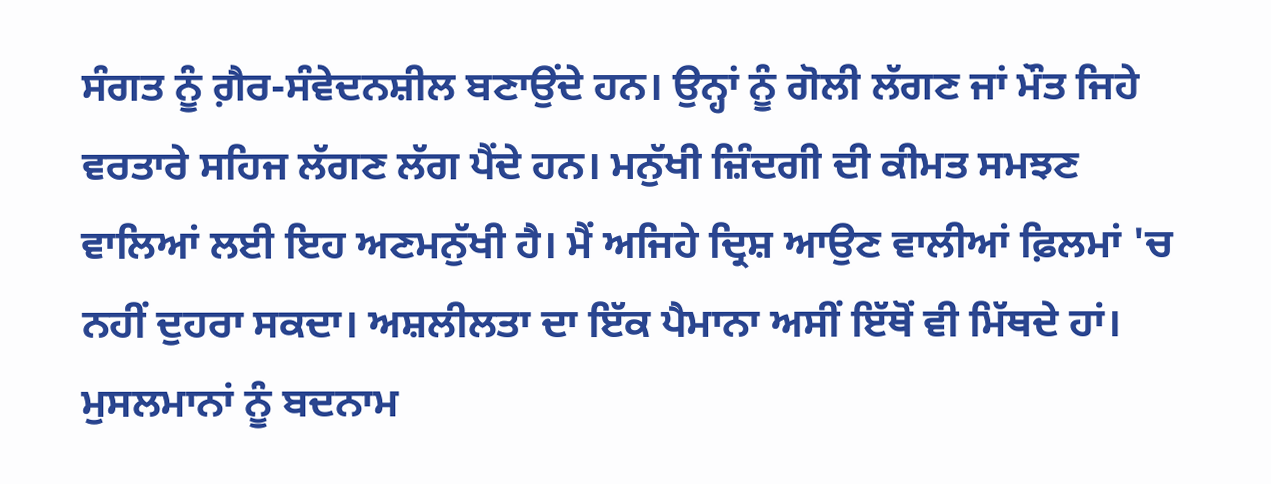ਸੰਗਤ ਨੂੰ ਗ਼ੈਰ-ਸੰਵੇਦਨਸ਼ੀਲ ਬਣਾਉਂਦੇ ਹਨ। ਉਨ੍ਹਾਂ ਨੂੰ ਗੋਲੀ ਲੱਗਣ ਜਾਂ ਮੌਤ ਜਿਹੇ ਵਰਤਾਰੇ ਸਹਿਜ ਲੱਗਣ ਲੱਗ ਪੈਂਦੇ ਹਨ। ਮਨੁੱਖੀ ਜ਼ਿੰਦਗੀ ਦੀ ਕੀਮਤ ਸਮਝਣ ਵਾਲਿਆਂ ਲਈ ਇਹ ਅਣਮਨੁੱਖੀ ਹੈ। ਮੈਂ ਅਜਿਹੇ ਦ੍ਰਿਸ਼ ਆਉਣ ਵਾਲੀਆਂ ਫ਼ਿਲਮਾਂ 'ਚ ਨਹੀਂ ਦੁਹਰਾ ਸਕਦਾ। ਅਸ਼ਲੀਲਤਾ ਦਾ ਇੱਕ ਪੈਮਾਨਾ ਅਸੀਂ ਇੱਥੋਂ ਵੀ ਮਿੱਥਦੇ ਹਾਂ। ਮੁਸਲਮਾਨਾਂ ਨੂੰ ਬਦਨਾਮ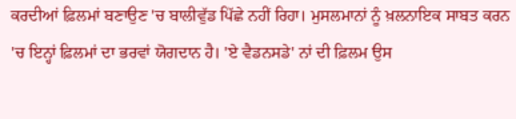ਕਰਦੀਆਂ ਫ਼ਿਲਮਾਂ ਬਣਾਉਣ 'ਚ ਬਾਲੀਵੁੱਡ ਪਿੱਛੇ ਨਹੀਂ ਰਿਹਾ। ਮੁਸਲਮਾਨਾਂ ਨੂੰ ਖ਼ਲਨਾਇਕ ਸਾਬਤ ਕਰਨ 'ਚ ਇਨ੍ਹਾਂ ਫ਼ਿਲਮਾਂ ਦਾ ਭਰਵਾਂ ਯੋਗਦਾਨ ਹੈ। 'ਏ ਵੈਡਨਸਡੇ' ਨਾਂ ਦੀ ਫ਼ਿਲਮ ਉਸ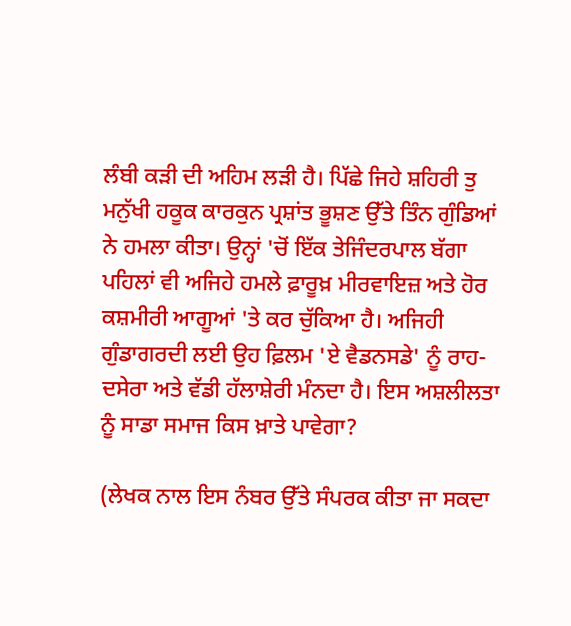ਲੰਬੀ ਕੜੀ ਦੀ ਅਹਿਮ ਲੜੀ ਹੈ। ਪਿੱਛੇ ਜਿਹੇ ਸ਼ਹਿਰੀ ਤੁ ਮਨੁੱਖੀ ਹਕੂਕ ਕਾਰਕੁਨ ਪ੍ਰਸ਼ਾਂਤ ਭੂਸ਼ਣ ਉੱਤੇ ਤਿੰਨ ਗੁੰਡਿਆਂ ਨੇ ਹਮਲਾ ਕੀਤਾ। ਉਨ੍ਹਾਂ 'ਚੋਂ ਇੱਕ ਤੇਜਿੰਦਰਪਾਲ ਬੱਗਾ ਪਹਿਲਾਂ ਵੀ ਅਜਿਹੇ ਹਮਲੇ ਫ਼ਾਰੂਖ਼ ਮੀਰਵਾਇਜ਼ ਅਤੇ ਹੋਰ ਕਸ਼ਮੀਰੀ ਆਗੂਆਂ 'ਤੇ ਕਰ ਚੁੱਕਿਆ ਹੈ। ਅਜਿਹੀ ਗੁੰਡਾਗਰਦੀ ਲਈ ਉਹ ਫ਼ਿਲਮ 'ਏ ਵੈਡਨਸਡੇ' ਨੂੰ ਰਾਹ-ਦਸੇਰਾ ਅਤੇ ਵੱਡੀ ਹੱਲਾਸ਼ੇਰੀ ਮੰਨਦਾ ਹੈ। ਇਸ ਅਸ਼ਲੀਲਤਾ ਨੂੰ ਸਾਡਾ ਸਮਾਜ ਕਿਸ ਖ਼ਾਤੇ ਪਾਵੇਗਾ?

(ਲੇਖਕ ਨਾਲ ਇਸ ਨੰਬਰ ਉੱਤੇ ਸੰਪਰਕ ਕੀਤਾ ਜਾ ਸਕਦਾ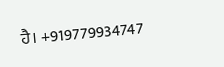ਹੈ। +919779934747